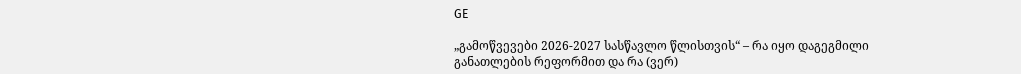GE

„გამოწვევები 2026-2027 სასწავლო წლისთვის“ – რა იყო დაგეგმილი განათლების რეფორმით და რა (ვერ)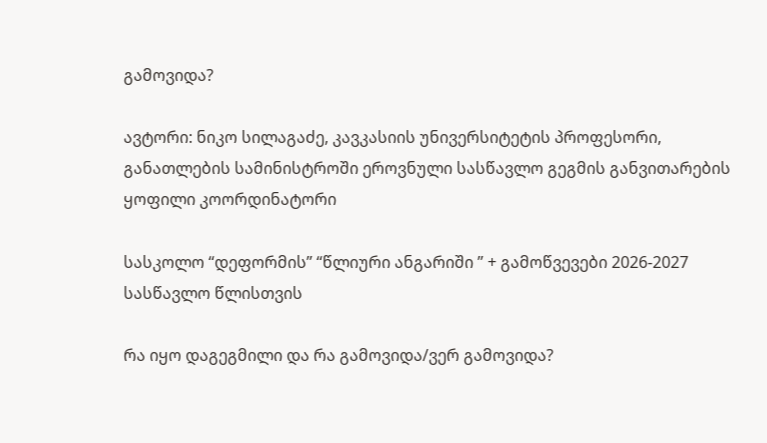გამოვიდა?

ავტორი: ნიკო სილაგაძე, კავკასიის უნივერსიტეტის პროფესორი, განათლების სამინისტროში ეროვნული სასწავლო გეგმის განვითარების ყოფილი კოორდინატორი

სასკოლო “დეფორმის” “წლიური ანგარიში ” + გამოწვევები 2026-2027 სასწავლო წლისთვის

რა იყო დაგეგმილი და რა გამოვიდა/ვერ გამოვიდა?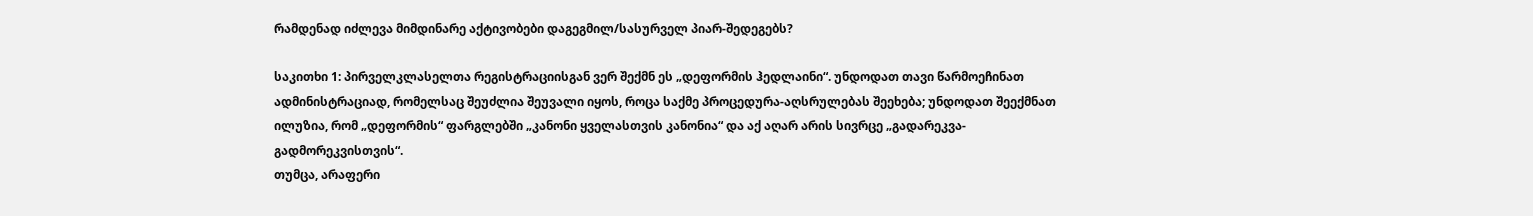რამდენად იძლევა მიმდინარე აქტივობები დაგეგმილ/სასურველ პიარ-შედეგებს?

საკითხი 1: პირველკლასელთა რეგისტრაციისგან ვერ შექმნ ეს „დეფორმის ჰედლაინი“. უნდოდათ თავი წარმოეჩინათ ადმინისტრაციად, რომელსაც შეუძლია შეუვალი იყოს, როცა საქმე პროცედურა-აღსრულებას შეეხება; უნდოდათ შეექმნათ ილუზია, რომ „დეფორმის“ ფარგლებში „კანონი ყველასთვის კანონია“ და აქ აღარ არის სივრცე „გადარეკვა-გადმორეკვისთვის“.
თუმცა, არაფერი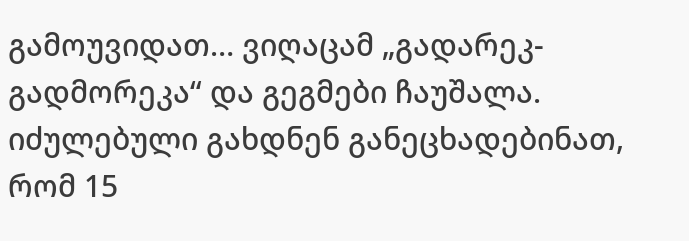გამოუვიდათ… ვიღაცამ „გადარეკ-გადმორეკა“ და გეგმები ჩაუშალა. იძულებული გახდნენ განეცხადებინათ, რომ 15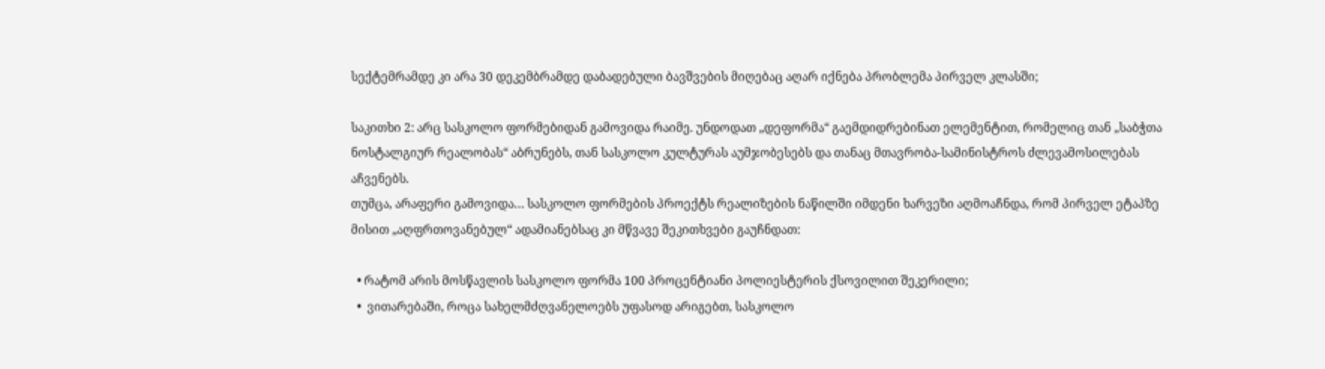სექტემრამდე კი არა 30 დეკემბრამდე დაბადებული ბავშვების მიღებაც აღარ იქნება პრობლემა პირველ კლასში;

საკითხი 2: არც სასკოლო ფორმებიდან გამოვიდა რაიმე. უნდოდათ „დეფორმა“ გაემდიდრებინათ ელემენტით, რომელიც თან „საბჭთა ნოსტალგიურ რეალობას“ აბრუნებს, თან სასკოლო კულტურას აუმჯობესებს და თანაც მთავრობა-სამინისტროს ძლევამოსილებას აჩვენებს.
თუმცა, არაფერი გამოვიდა… სასკოლო ფორმების პროექტს რეალიზების ნაწილში იმდენი ხარვეზი აღმოაჩნდა, რომ პირველ ეტაპზე მისით „აღფრთოვანებულ“ ადამიანებსაც კი მწვავე შეკითხვები გაუჩნდათ:

  • რატომ არის მოსწავლის სასკოლო ფორმა 100 პროცენტიანი პოლიესტერის ქსოვილით შეკერილი;
  •  ვითარებაში, როცა სახელმძღვანელოებს უფასოდ არიგებთ, სასკოლო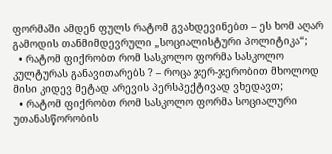ფორმაში ამდენ ფულს რატომ გვახდევინებთ – ეს ხომ აღარ გამოდის თანმიმდევრული „სოციალისტური პოლიტიკა“;
  • რატომ ფიქრობთ რომ სასკოლო ფორმა სასკოლო კულტურას განავითარებს ? – როცა ჯერ-ჯერობით მხოლოდ მისი კიდევ მეტად არევის პერსპექტივად ვხედავთ;
  • რატომ ფიქრობთ რომ სასკოლო ფორმა სოციალური უთანასწორობის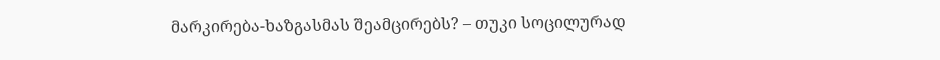მარკირება-ხაზგასმას შეამცირებს? – თუკი სოცილურად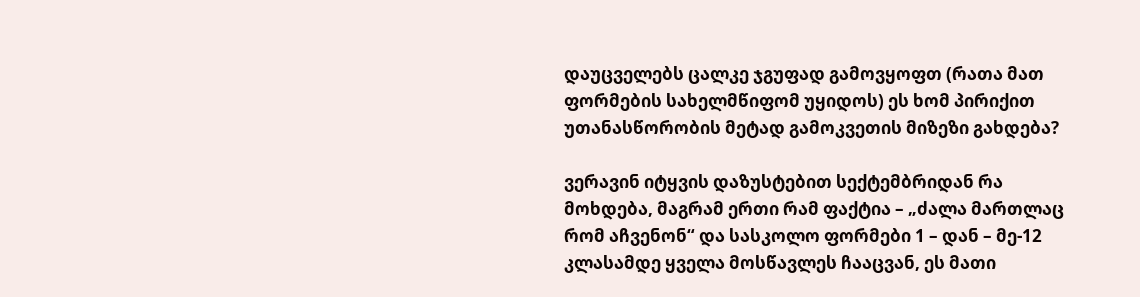დაუცველებს ცალკე ჯგუფად გამოვყოფთ (რათა მათ ფორმების სახელმწიფომ უყიდოს) ეს ხომ პირიქით უთანასწორობის მეტად გამოკვეთის მიზეზი გახდება?

ვერავინ იტყვის დაზუსტებით სექტემბრიდან რა მოხდება, მაგრამ ერთი რამ ფაქტია – „ძალა მართლაც რომ აჩვენონ“ და სასკოლო ფორმები 1 – დან – მე-12 კლასამდე ყველა მოსწავლეს ჩააცვან, ეს მათი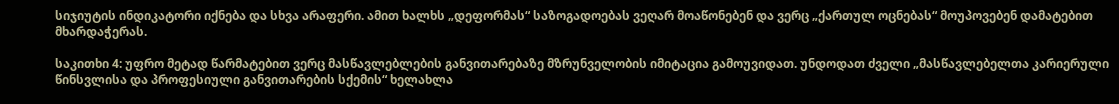სიჯიუტის ინდიკატორი იქნება და სხვა არაფერი. ამით ხალხს „დეფორმას“ საზოგადოებას ვეღარ მოაწონებენ და ვერც „ქართულ ოცნებას“ მოუპოვებენ დამატებით მხარდაჭერას.

საკითხი 4: უფრო მეტად წარმატებით ვერც მასწავლებლების განვითარებაზე მზრუნველობის იმიტაცია გამოუვიდათ. უნდოდათ ძველი „მასწავლებელთა კარიერული წინსვლისა და პროფესიული განვითარების სქემის“ ხელახლა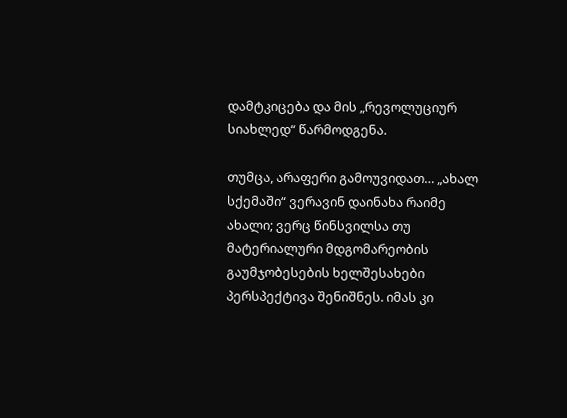დამტკიცება და მის „რევოლუციურ სიახლედ“ წარმოდგენა.

თუმცა, არაფერი გამოუვიდათ… „ახალ სქემაში“ ვერავინ დაინახა რაიმე ახალი; ვერც წინსვილსა თუ მატერიალური მდგომარეობის გაუმჯობესების ხელშესახები პერსპექტივა შენიშნეს. იმას კი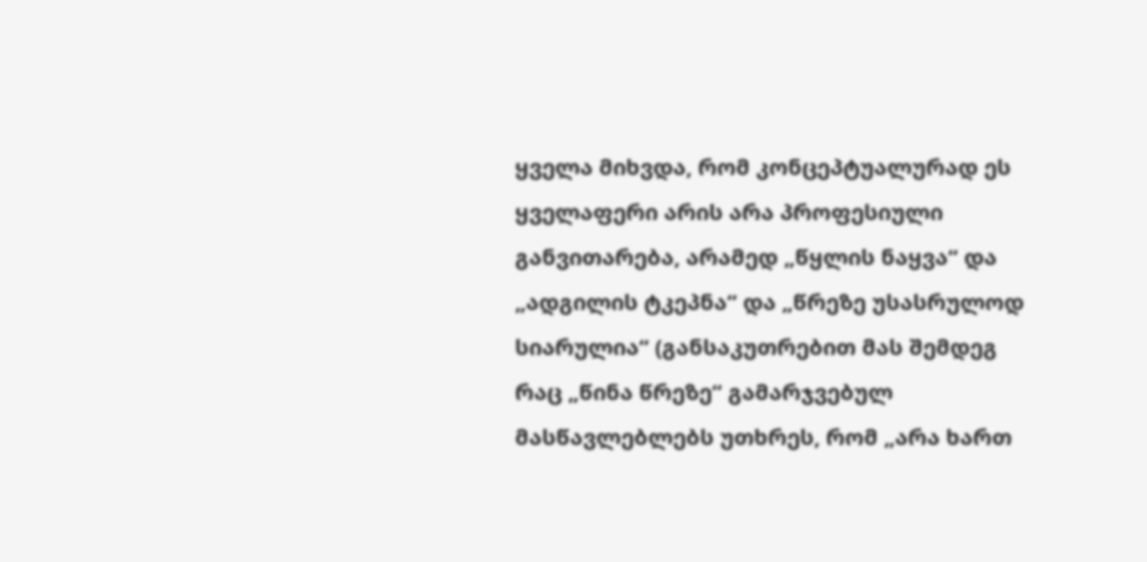ყველა მიხვდა, რომ კონცეპტუალურად ეს ყველაფერი არის არა პროფესიული განვითარება, არამედ „წყლის ნაყვა“ და „ადგილის ტკეპნა“ და „წრეზე უსასრულოდ სიარულია“ (განსაკუთრებით მას შემდეგ რაც „წინა წრეზე“ გამარჯვებულ მასწავლებლებს უთხრეს, რომ „არა ხართ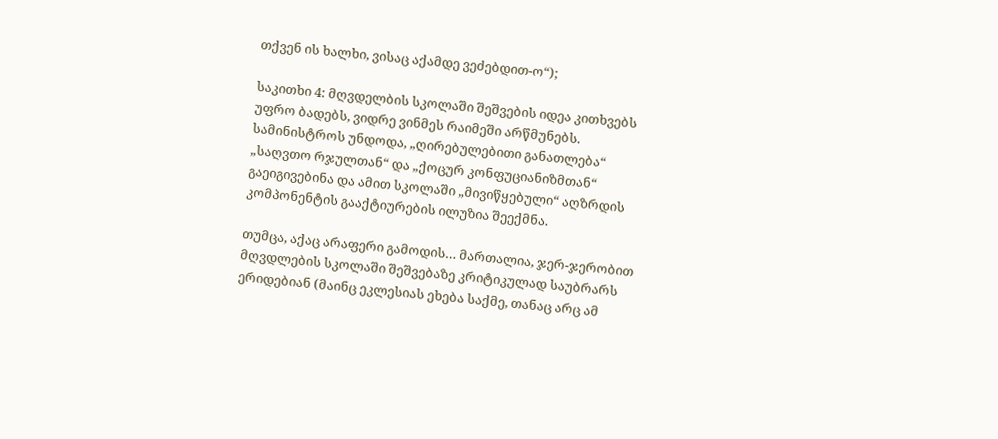თქვენ ის ხალხი, ვისაც აქამდე ვეძებდით-ო“);

საკითხი 4: მღვდელბის სკოლაში შეშვების იდეა კითხვებს უფრო ბადებს, ვიდრე ვინმეს რაიმეში არწმუნებს. სამინისტროს უნდოდა, „ღირებულებითი განათლება“ „საღვთო რჯულთან“ და „ქოცურ კონფუციანიზმთან“ გაეიგივებინა და ამით სკოლაში „მივიწყებული“ აღზრდის კომპონენტის გააქტიურების ილუზია შეექმნა.

თუმცა, აქაც არაფერი გამოდის… მართალია, ჯერ-ჯერობით მღვდლების სკოლაში შეშვებაზე კრიტიკულად საუბრარს ერიდებიან (მაინც ეკლესიას ეხება საქმე, თანაც არც ამ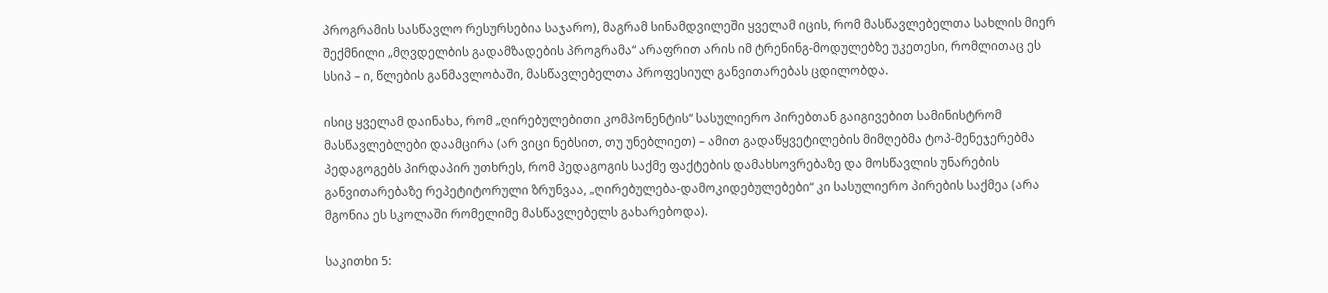პროგრამის სასწავლო რესურსებია საჯარო), მაგრამ სინამდვილეში ყველამ იცის, რომ მასწავლებელთა სახლის მიერ შექმნილი „მღვდელბის გადამზადების პროგრამა“ არაფრით არის იმ ტრენინგ-მოდულებზე უკეთესი, რომლითაც ეს სსიპ – ი, წლების განმავლობაში, მასწავლებელთა პროფესიულ განვითარებას ცდილობდა.

ისიც ყველამ დაინახა, რომ „ღირებულებითი კომპონენტის“ სასულიერო პირებთან გაიგივებით სამინისტრომ მასწავლებლები დაამცირა (არ ვიცი ნებსით, თუ უნებლიეთ) – ამით გადაწყვეტილების მიმღებმა ტოპ-მენეჯერებმა პედაგოგებს პირდაპირ უთხრეს, რომ პედაგოგის საქმე ფაქტების დამახსოვრებაზე და მოსწავლის უნარების განვითარებაზე რეპეტიტორული ზრუნვაა, „ღირებულება-დამოკიდებულებები“ კი სასულიერო პირების საქმეა (არა მგონია ეს სკოლაში რომელიმე მასწავლებელს გახარებოდა).

საკითხი 5: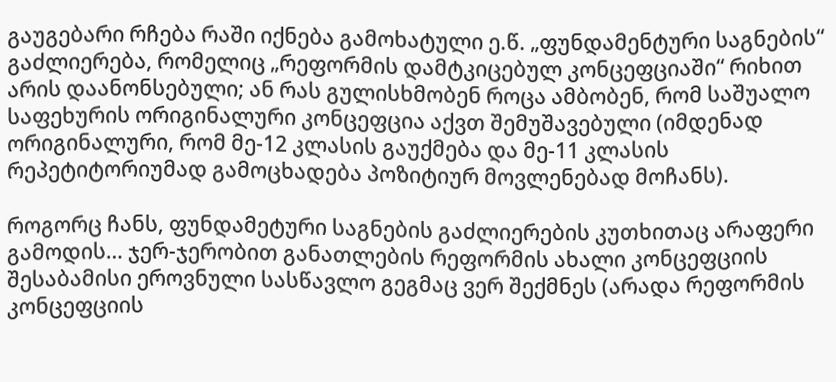გაუგებარი რჩება რაში იქნება გამოხატული ე.წ. „ფუნდამენტური საგნების“ გაძლიერება, რომელიც „რეფორმის დამტკიცებულ კონცეფციაში“ რიხით არის დაანონსებული; ან რას გულისხმობენ როცა ამბობენ, რომ საშუალო საფეხურის ორიგინალური კონცეფცია აქვთ შემუშავებული (იმდენად ორიგინალური, რომ მე-12 კლასის გაუქმება და მე-11 კლასის რეპეტიტორიუმად გამოცხადება პოზიტიურ მოვლენებად მოჩანს).

როგორც ჩანს, ფუნდამეტური საგნების გაძლიერების კუთხითაც არაფერი გამოდის… ჯერ-ჯერობით განათლების რეფორმის ახალი კონცეფციის შესაბამისი ეროვნული სასწავლო გეგმაც ვერ შექმნეს (არადა რეფორმის კონცეფციის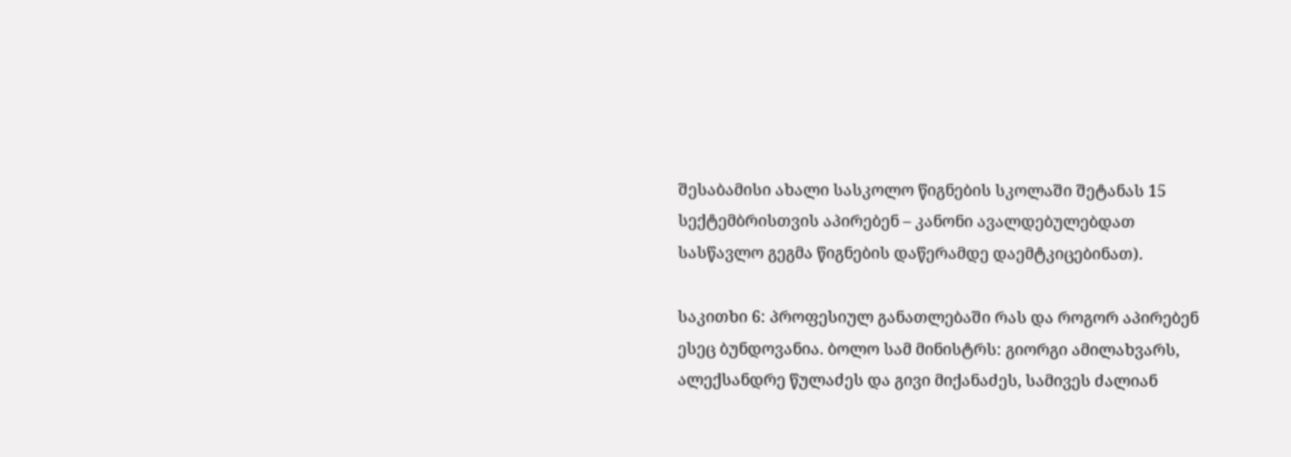შესაბამისი ახალი სასკოლო წიგნების სკოლაში შეტანას 15 სექტემბრისთვის აპირებენ – კანონი ავალდებულებდათ სასწავლო გეგმა წიგნების დაწერამდე დაემტკიცებინათ).

საკითხი 6: პროფესიულ განათლებაში რას და როგორ აპირებენ ესეც ბუნდოვანია. ბოლო სამ მინისტრს: გიორგი ამილახვარს, ალექსანდრე წულაძეს და გივი მიქანაძეს, სამივეს ძალიან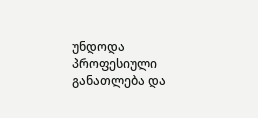უნდოდა პროფესიული განათლება და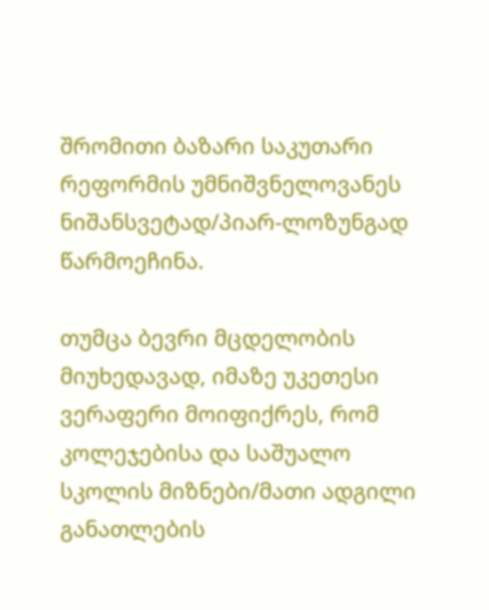შრომითი ბაზარი საკუთარი რეფორმის უმნიშვნელოვანეს ნიშანსვეტად/პიარ-ლოზუნგად წარმოეჩინა.

თუმცა ბევრი მცდელობის მიუხედავად, იმაზე უკეთესი ვერაფერი მოიფიქრეს, რომ კოლეჯებისა და საშუალო სკოლის მიზნები/მათი ადგილი განათლების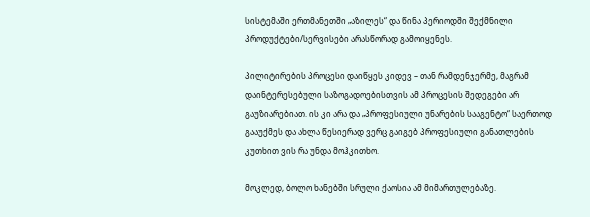სისტემაში ერთმანეთში „აზილეს“ და წინა პერიოდში შექმნილი პროდუქტები/სერვისები არასწორად გამოიყენეს.

პილიტირების პროცესი დაიწყეს კიდევ – თან რამდენჯერმე, მაგრამ დაინტერესებული საზოგადოებისთვის ამ პროცესის შედეგები არ გაუზიარებიათ. ის კი არა და „პროფესიული უნარების სააგენტო“ საერთოდ გააუქმეს და ახლა წესიერად ვერც გაიგებ პროფესიული განათლების კუთხით ვის რა უნდა მოჰკითხო.

მოკლედ, ბოლო ხანებში სრული ქაოსია ამ მიმართულებაზე.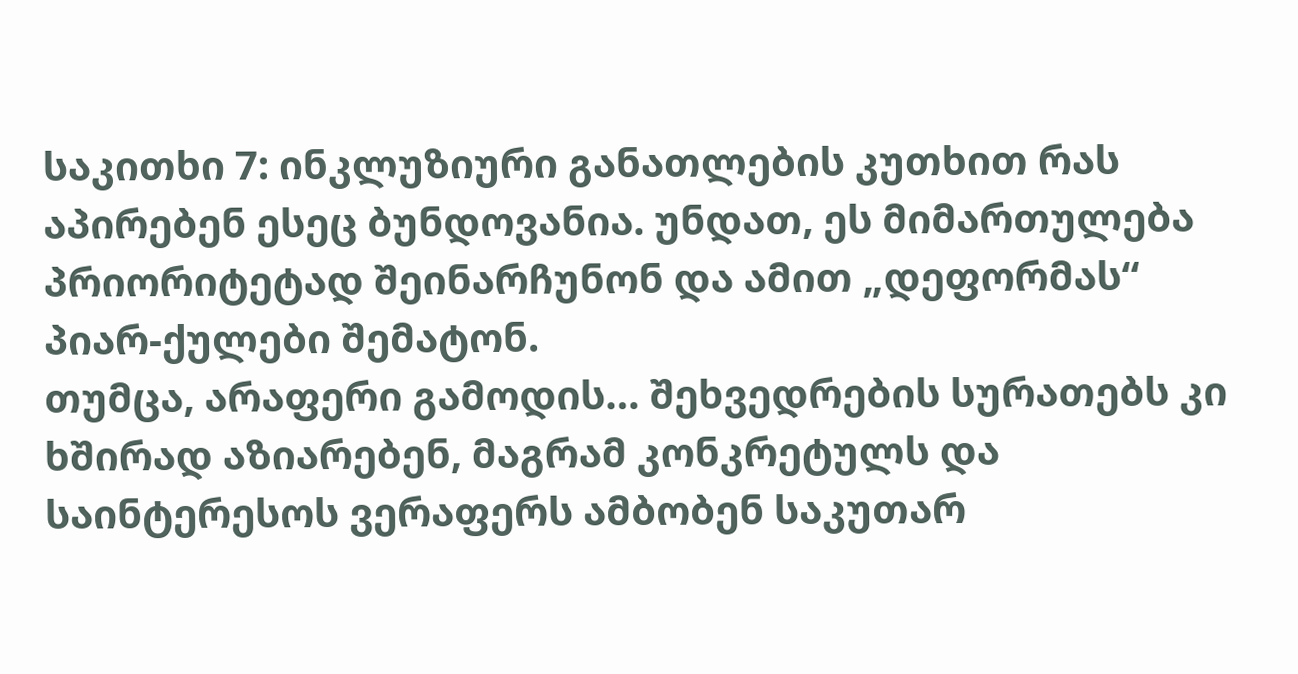საკითხი 7: ინკლუზიური განათლების კუთხით რას აპირებენ ესეც ბუნდოვანია. უნდათ, ეს მიმართულება პრიორიტეტად შეინარჩუნონ და ამით „დეფორმას“ პიარ-ქულები შემატონ.
თუმცა, არაფერი გამოდის… შეხვედრების სურათებს კი ხშირად აზიარებენ, მაგრამ კონკრეტულს და საინტერესოს ვერაფერს ამბობენ საკუთარ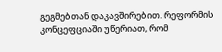გეგმებთან დაკავშირებით. რეფორმის კონცეფციაში უწერიათ, რომ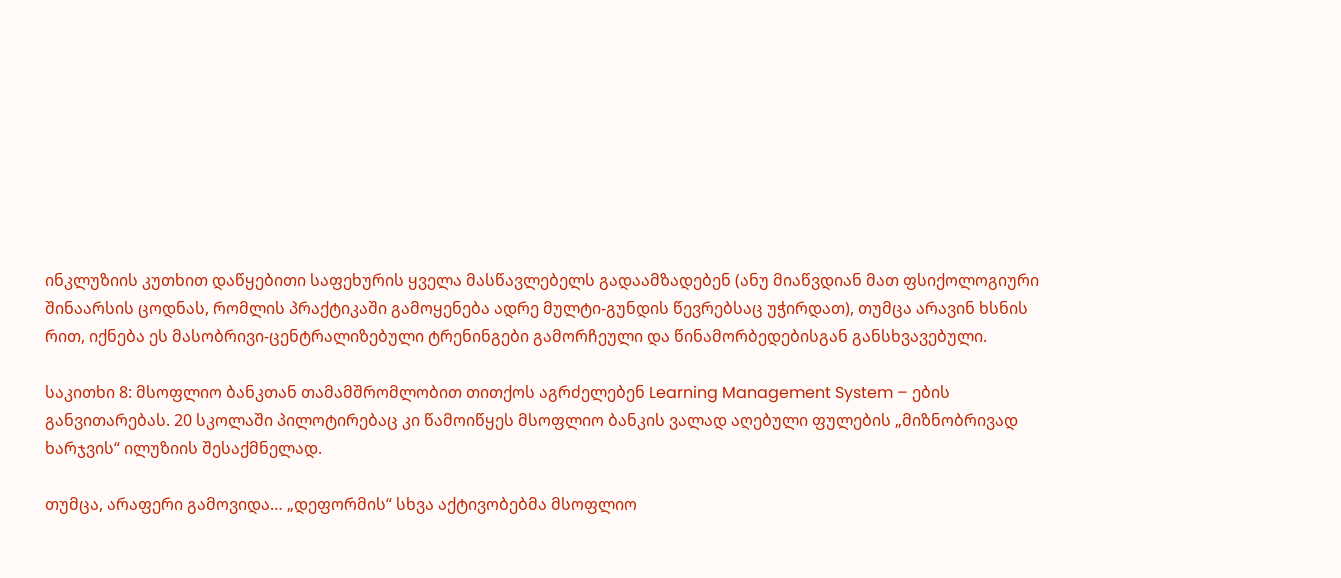ინკლუზიის კუთხით დაწყებითი საფეხურის ყველა მასწავლებელს გადაამზადებენ (ანუ მიაწვდიან მათ ფსიქოლოგიური შინაარსის ცოდნას, რომლის პრაქტიკაში გამოყენება ადრე მულტი-გუნდის წევრებსაც უჭირდათ), თუმცა არავინ ხსნის რით, იქნება ეს მასობრივი-ცენტრალიზებული ტრენინგები გამორჩეული და წინამორბედებისგან განსხვავებული.

საკითხი 8: მსოფლიო ბანკთან თამამშრომლობით თითქოს აგრძელებენ Learning Management System – ების განვითარებას. 20 სკოლაში პილოტირებაც კი წამოიწყეს მსოფლიო ბანკის ვალად აღებული ფულების „მიზნობრივად ხარჯვის“ ილუზიის შესაქმნელად.

თუმცა, არაფერი გამოვიდა… „დეფორმის“ სხვა აქტივობებმა მსოფლიო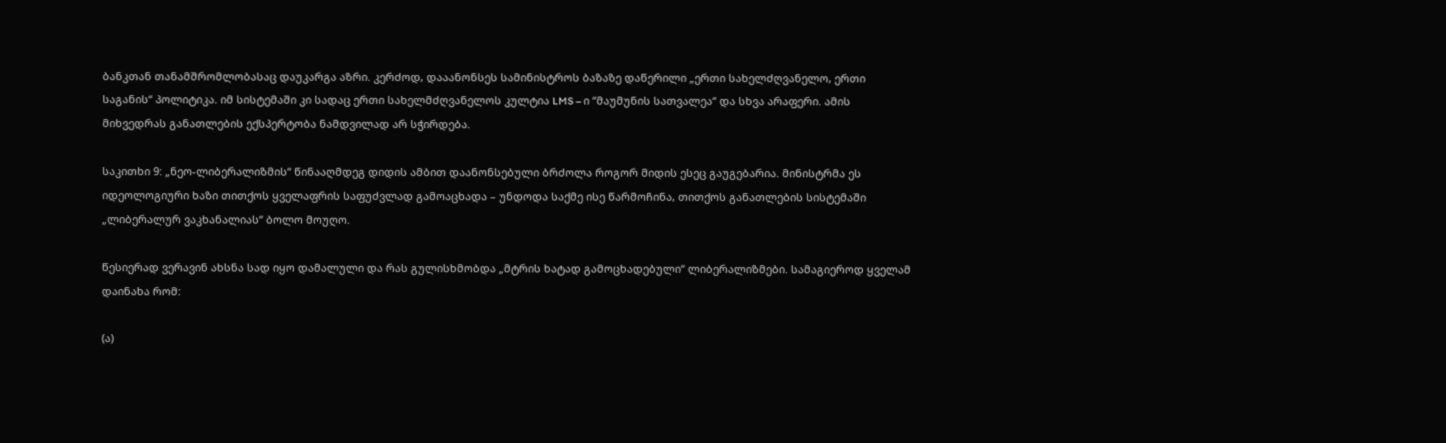ბანკთან თანამშრომლობასაც დაუკარგა აზრი. კერძოდ, დააანონსეს სამინისტროს ბაზაზე დაწერილი „ერთი სახელძღვანელო, ერთი საგანის“ პოლიტიკა. იმ სისტემაში კი სადაც ერთი სახელმძღვანელოს კულტია LMS – ი “მაუმუნის სათვალეა“ და სხვა არაფერი. ამის მიხვედრას განათლების ექსპერტობა ნამდვილად არ სჭირდება.

საკითხი 9: „ნეო-ლიბერალიზმის“ წინააღმდეგ დიდის ამბით დაანონსებული ბრძოლა როგორ მიდის ესეც გაუგებარია. მინისტრმა ეს იდეოლოგიური ხაზი თითქოს ყველაფრის საფუძვლად გამოაცხადა – უნდოდა საქმე ისე წარმოჩინა, თითქოს განათლების სისტემაში „ლიბერალურ ვაკხანალიას“ ბოლო მოუღო.

წესიერად ვერავინ ახსნა სად იყო დამალული და რას გულისხმობდა „მტრის ხატად გამოცხადებული“ ლიბერალიზმები. სამაგიეროდ ყველამ დაინახა რომ:

(ა)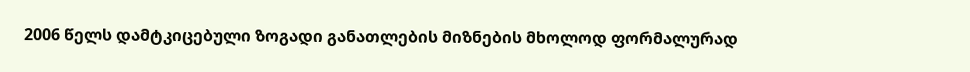2006 წელს დამტკიცებული ზოგადი განათლების მიზნების მხოლოდ ფორმალურად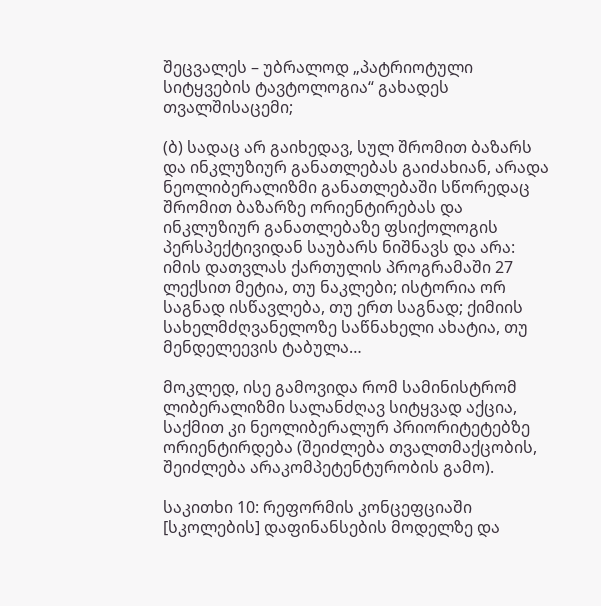შეცვალეს – უბრალოდ „პატრიოტული სიტყვების ტავტოლოგია“ გახადეს თვალშისაცემი;

(ბ) სადაც არ გაიხედავ, სულ შრომით ბაზარს და ინკლუზიურ განათლებას გაიძახიან, არადა ნეოლიბერალიზმი განათლებაში სწორედაც შრომით ბაზარზე ორიენტირებას და ინკლუზიურ განათლებაზე ფსიქოლოგის პერსპექტივიდან საუბარს ნიშნავს და არა: იმის დათვლას ქართულის პროგრამაში 27 ლექსით მეტია, თუ ნაკლები; ისტორია ორ საგნად ისწავლება, თუ ერთ საგნად; ქიმიის სახელმძღვანელოზე საწნახელი ახატია, თუ მენდელეევის ტაბულა…

მოკლედ, ისე გამოვიდა რომ სამინისტრომ ლიბერალიზმი სალანძღავ სიტყვად აქცია, საქმით კი ნეოლიბერალურ პრიორიტეტებზე ორიენტირდება (შეიძლება თვალთმაქცობის, შეიძლება არაკომპეტენტურობის გამო).

საკითხი 10: რეფორმის კონცეფციაში [სკოლების] დაფინანსების მოდელზე და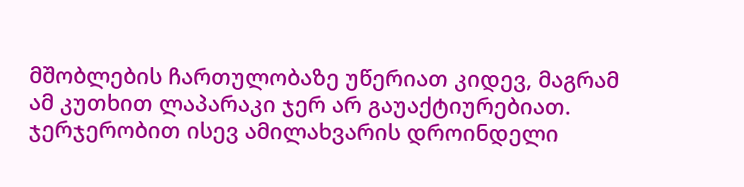მშობლების ჩართულობაზე უწერიათ კიდევ, მაგრამ ამ კუთხით ლაპარაკი ჯერ არ გაუაქტიურებიათ.
ჯერჯერობით ისევ ამილახვარის დროინდელი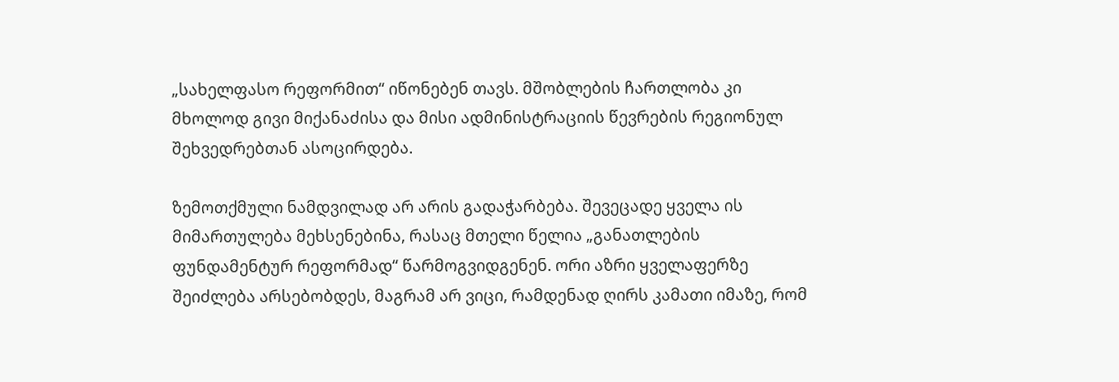„სახელფასო რეფორმით“ იწონებენ თავს. მშობლების ჩართლობა კი მხოლოდ გივი მიქანაძისა და მისი ადმინისტრაციის წევრების რეგიონულ შეხვედრებთან ასოცირდება.

ზემოთქმული ნამდვილად არ არის გადაჭარბება. შევეცადე ყველა ის მიმართულება მეხსენებინა, რასაც მთელი წელია „განათლების ფუნდამენტურ რეფორმად“ წარმოგვიდგენენ. ორი აზრი ყველაფერზე შეიძლება არსებობდეს, მაგრამ არ ვიცი, რამდენად ღირს კამათი იმაზე, რომ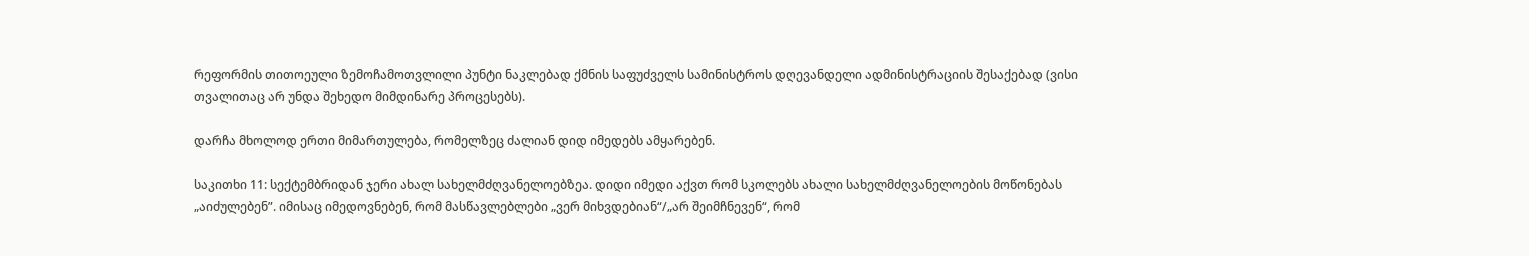რეფორმის თითოეული ზემოჩამოთვლილი პუნტი ნაკლებად ქმნის საფუძველს სამინისტროს დღევანდელი ადმინისტრაციის შესაქებად (ვისი თვალითაც არ უნდა შეხედო მიმდინარე პროცესებს).

დარჩა მხოლოდ ერთი მიმართულება, რომელზეც ძალიან დიდ იმედებს ამყარებენ.

საკითხი 11: სექტემბრიდან ჯერი ახალ სახელმძღვანელოებზეა. დიდი იმედი აქვთ რომ სკოლებს ახალი სახელმძღვანელოების მოწონებას „აიძულებენ”. იმისაც იმედოვნებენ, რომ მასწავლებლები „ვერ მიხვდებიან“/„არ შეიმჩნევენ“, რომ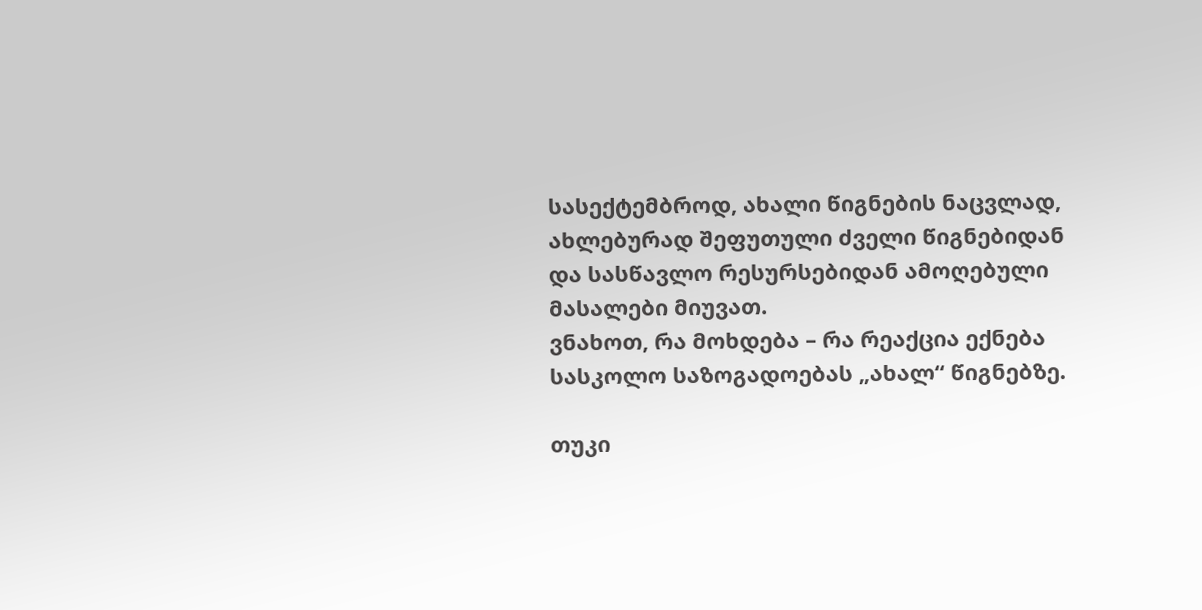სასექტემბროდ, ახალი წიგნების ნაცვლად, ახლებურად შეფუთული ძველი წიგნებიდან და სასწავლო რესურსებიდან ამოღებული მასალები მიუვათ.
ვნახოთ, რა მოხდება – რა რეაქცია ექნება სასკოლო საზოგადოებას „ახალ“ წიგნებზე.

თუკი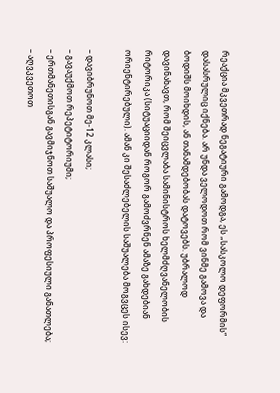რეაქცია მკვეთრად ნეგატიური გამოდგა, ეს „სასკოლო დეფორმის“ დასასრულიც იქნება. არ უნდა ველოდოთ რომ ვინმე გამოვა და ბოდიშს მოიხდის, ან თანამდებობას დატოვებს. უბრალოდ დავინახავთ, რომ შეიცვლაბა სამინისტროს ხელმძღვანელობის რიტორიკა (სიტუაციიდან როგორ გამოძვრნენ ამაზე გახდებიან ორიენტირებული). ამან კი შესაძლებელის საშუალება მოგვცეს ისევ:

– დავიბრუნოთ მე-12 კლასი;
– გავაუქმოთ რეპეტიტორიუმი;
– ერთმანეთისგან გავმიჯნოთ საშუალო და პროფესიული განათლება;
– აღვკვეთოთ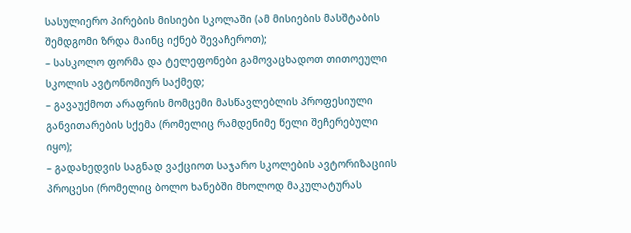სასულიერო პირების მისიები სკოლაში (ამ მისიების მასშტაბის შემდგომი ზრდა მაინც იქნებ შევაჩეროთ);
– სასკოლო ფორმა და ტელეფონები გამოვაცხადოთ თითოეული სკოლის ავტონომიურ საქმედ;
– გავაუქმოთ არაფრის მომცემი მასწავლებლის პროფესიული განვითარების სქემა (რომელიც რამდენიმე წელი შეჩერებული იყო);
– გადახედვის საგნად ვაქციოთ საჯარო სკოლების ავტორიზაციის პროცესი (რომელიც ბოლო ხანებში მხოლოდ მაკულატურას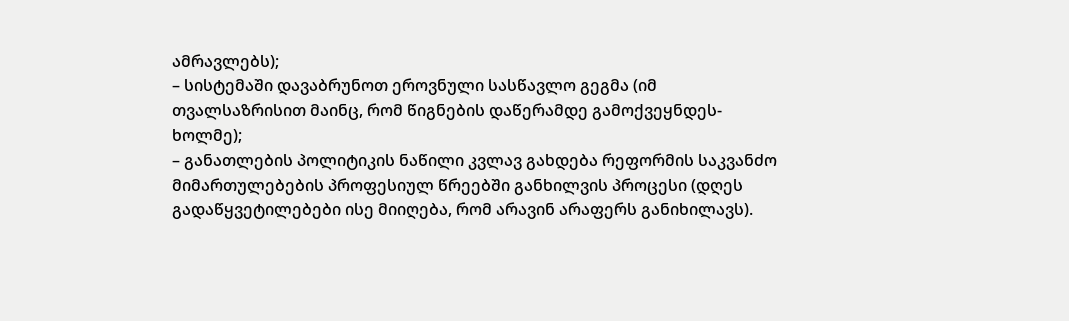ამრავლებს);
– სისტემაში დავაბრუნოთ ეროვნული სასწავლო გეგმა (იმ თვალსაზრისით მაინც, რომ წიგნების დაწერამდე გამოქვეყნდეს-ხოლმე);
– განათლების პოლიტიკის ნაწილი კვლავ გახდება რეფორმის საკვანძო მიმართულებების პროფესიულ წრეებში განხილვის პროცესი (დღეს გადაწყვეტილებები ისე მიიღება, რომ არავინ არაფერს განიხილავს).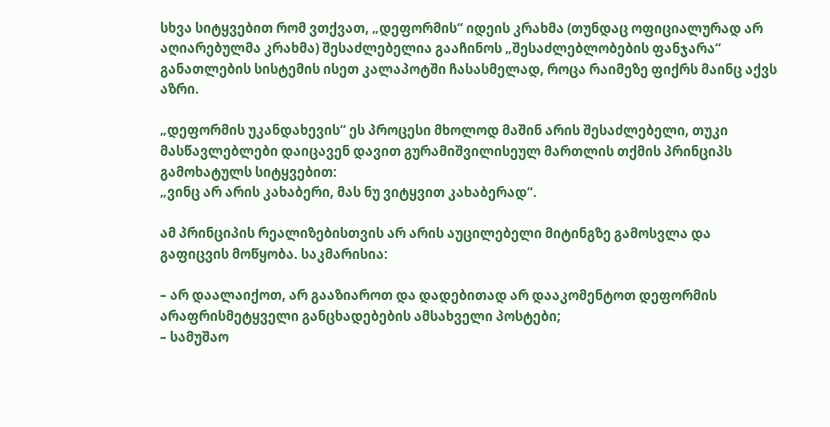სხვა სიტყვებით რომ ვთქვათ, „დეფორმის“ იდეის კრახმა (თუნდაც ოფიციალურად არ აღიარებულმა კრახმა) შესაძლებელია გააჩინოს „შესაძლებლობების ფანჯარა“ განათლების სისტემის ისეთ კალაპოტში ჩასასმელად, როცა რაიმეზე ფიქრს მაინც აქვს აზრი.

„დეფორმის უკანდახევის“ ეს პროცესი მხოლოდ მაშინ არის შესაძლებელი, თუკი მასწავლებლები დაიცავენ დავით გურამიშვილისეულ მართლის თქმის პრინციპს გამოხატულს სიტყვებით:
„ვინც არ არის კახაბერი, მას ნუ ვიტყვით კახაბერად“.

ამ პრინციპის რეალიზებისთვის არ არის აუცილებელი მიტინგზე გამოსვლა და გაფიცვის მოწყობა. საკმარისია:

– არ დაალაიქოთ, არ გააზიაროთ და დადებითად არ დააკომენტოთ დეფორმის არაფრისმეტყველი განცხადებების ამსახველი პოსტები;
– სამუშაო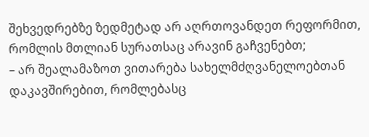შეხვედრებზე ზედმეტად არ აღრთოვანდეთ რეფორმით, რომლის მთლიან სურათსაც არავინ გაჩვენებთ;
– არ შეალამაზოთ ვითარება სახელმძღვანელოებთან დაკავშირებით, რომლებასც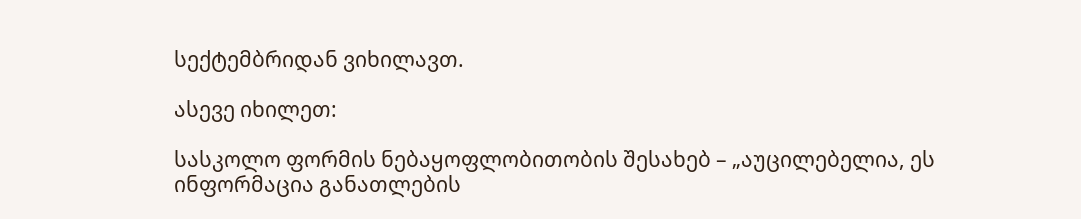სექტემბრიდან ვიხილავთ.

ასევე იხილეთ:

სასკოლო ფორმის ნებაყოფლობითობის შესახებ – „აუცილებელია, ეს ინფორმაცია განათლების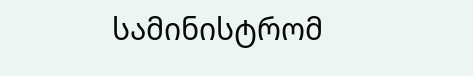სამინისტრომ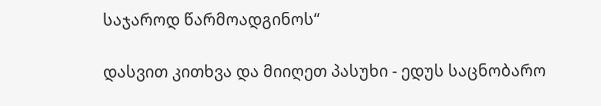საჯაროდ წარმოადგინოს“

დასვით კითხვა და მიიღეთ პასუხი - ედუს საცნობარო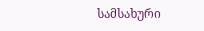სამსახური